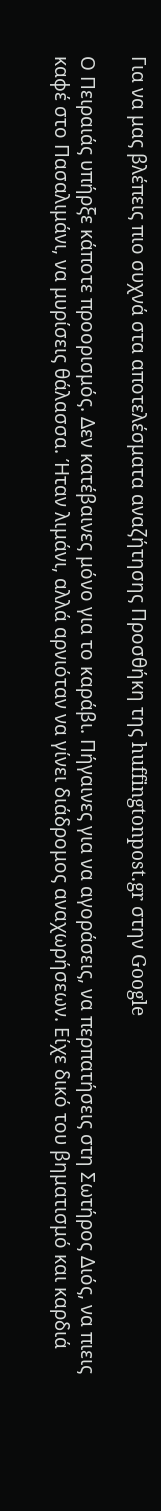Για να μας βλέπεις πιο συχνά στα αποτελέσματα αναζήτησης Προσθήκη της huffingtonpost.gr στην Google

Ο Πειραιάς υπήρξε κάποτε προορισμός. Δεν κατέβαινες μόνο για το καράβι. Πήγαινες για να αγοράσεις, να περπατήσεις στη Σωτήρος Διός, να πιεις καφέ στο Πασαλιμάνι, να μυρίσεις θάλασσα. Ήταν λιμάνι, αλλά αρνιόταν να γίνει διάδρομος αναχωρήσεων. Είχε δικό του βηματισμό και καρδιά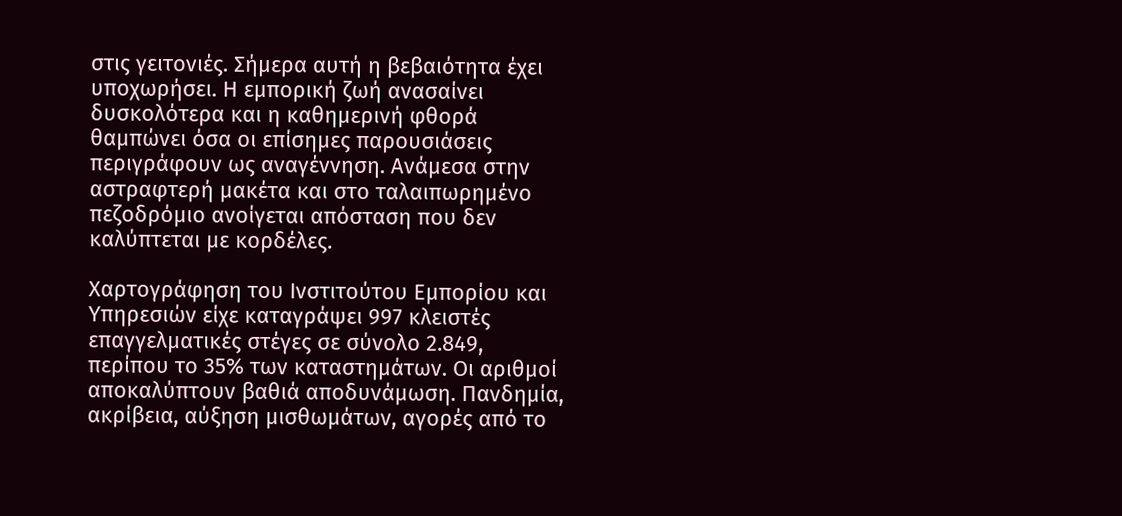στις γειτονιές. Σήμερα αυτή η βεβαιότητα έχει υποχωρήσει. Η εμπορική ζωή ανασαίνει δυσκολότερα και η καθημερινή φθορά θαμπώνει όσα οι επίσημες παρουσιάσεις περιγράφουν ως αναγέννηση. Ανάμεσα στην αστραφτερή μακέτα και στο ταλαιπωρημένο πεζοδρόμιο ανοίγεται απόσταση που δεν καλύπτεται με κορδέλες.

Χαρτογράφηση του Ινστιτούτου Εμπορίου και Υπηρεσιών είχε καταγράψει 997 κλειστές επαγγελματικές στέγες σε σύνολο 2.849, περίπου το 35% των καταστημάτων. Οι αριθμοί αποκαλύπτουν βαθιά αποδυνάμωση. Πανδημία, ακρίβεια, αύξηση μισθωμάτων, αγορές από το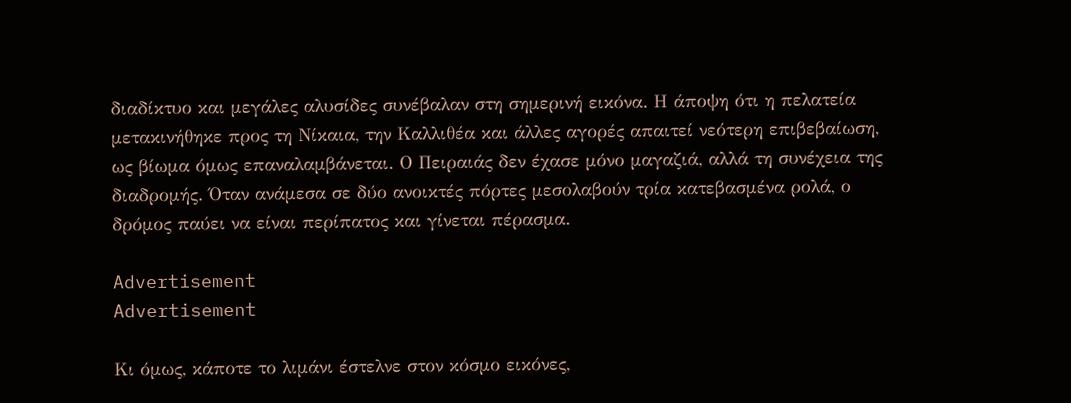διαδίκτυο και μεγάλες αλυσίδες συνέβαλαν στη σημερινή εικόνα. Η άποψη ότι η πελατεία μετακινήθηκε προς τη Νίκαια, την Καλλιθέα και άλλες αγορές απαιτεί νεότερη επιβεβαίωση, ως βίωμα όμως επαναλαμβάνεται. Ο Πειραιάς δεν έχασε μόνο μαγαζιά, αλλά τη συνέχεια της διαδρομής. Όταν ανάμεσα σε δύο ανοικτές πόρτες μεσολαβούν τρία κατεβασμένα ρολά, ο δρόμος παύει να είναι περίπατος και γίνεται πέρασμα.

Advertisement
Advertisement

Κι όμως, κάποτε το λιμάνι έστελνε στον κόσμο εικόνες,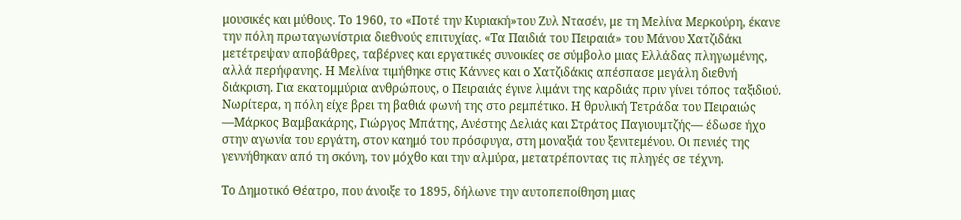μουσικές και μύθους. Το 1960, το «Ποτέ την Κυριακή»του Ζυλ Ντασέν, με τη Μελίνα Μερκούρη, έκανε την πόλη πρωταγωνίστρια διεθνούς επιτυχίας. «Τα Παιδιά του Πειραιά» του Μάνου Χατζιδάκι μετέτρεψαν αποβάθρες, ταβέρνες και εργατικές συνοικίες σε σύμβολο μιας Ελλάδας πληγωμένης, αλλά περήφανης. Η Μελίνα τιμήθηκε στις Κάννες και ο Χατζιδάκις απέσπασε μεγάλη διεθνή διάκριση. Για εκατομμύρια ανθρώπους, ο Πειραιάς έγινε λιμάνι της καρδιάς πριν γίνει τόπος ταξιδιού. Νωρίτερα, η πόλη είχε βρει τη βαθιά φωνή της στο ρεμπέτικο. Η θρυλική Τετράδα του Πειραιώς —Μάρκος Βαμβακάρης, Γιώργος Μπάτης, Ανέστης Δελιάς και Στράτος Παγιουμτζής— έδωσε ήχο στην αγωνία του εργάτη, στον καημό του πρόσφυγα, στη μοναξιά του ξενιτεμένου. Οι πενιές της γεννήθηκαν από τη σκόνη, τον μόχθο και την αλμύρα, μετατρέποντας τις πληγές σε τέχνη.

Το Δημοτικό Θέατρο, που άνοιξε το 1895, δήλωνε την αυτοπεποίθηση μιας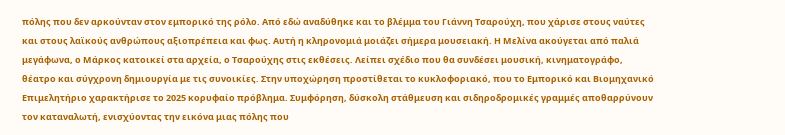πόλης που δεν αρκούνταν στον εμπορικό της ρόλο. Από εδώ αναδύθηκε και το βλέμμα του Γιάννη Τσαρούχη, που χάρισε στους ναύτες και στους λαϊκούς ανθρώπους αξιοπρέπεια και φως. Αυτή η κληρονομιά μοιάζει σήμερα μουσειακή. Η Μελίνα ακούγεται από παλιά μεγάφωνα, ο Μάρκος κατοικεί στα αρχεία, ο Τσαρούχης στις εκθέσεις. Λείπει σχέδιο που θα συνδέσει μουσική, κινηματογράφο, θέατρο και σύγχρονη δημιουργία με τις συνοικίες. Στην υποχώρηση προστίθεται το κυκλοφοριακό, που το Εμπορικό και Βιομηχανικό Επιμελητήριο χαρακτήρισε το 2025 κορυφαίο πρόβλημα. Συμφόρηση, δύσκολη στάθμευση και σιδηροδρομικές γραμμές αποθαρρύνουν τον καταναλωτή, ενισχύοντας την εικόνα μιας πόλης που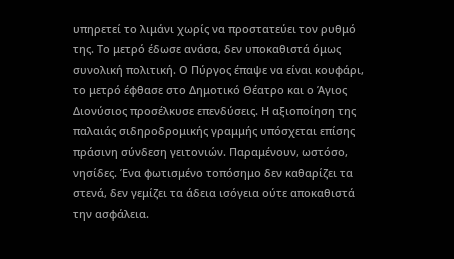υπηρετεί το λιμάνι χωρίς να προστατεύει τον ρυθμό της. Το μετρό έδωσε ανάσα, δεν υποκαθιστά όμως συνολική πολιτική. Ο Πύργος έπαψε να είναι κουφάρι, το μετρό έφθασε στο Δημοτικό Θέατρο και ο Άγιος Διονύσιος προσέλκυσε επενδύσεις. Η αξιοποίηση της παλαιάς σιδηροδρομικής γραμμής υπόσχεται επίσης πράσινη σύνδεση γειτονιών. Παραμένουν, ωστόσο, νησίδες. Ένα φωτισμένο τοπόσημο δεν καθαρίζει τα στενά, δεν γεμίζει τα άδεια ισόγεια ούτε αποκαθιστά την ασφάλεια.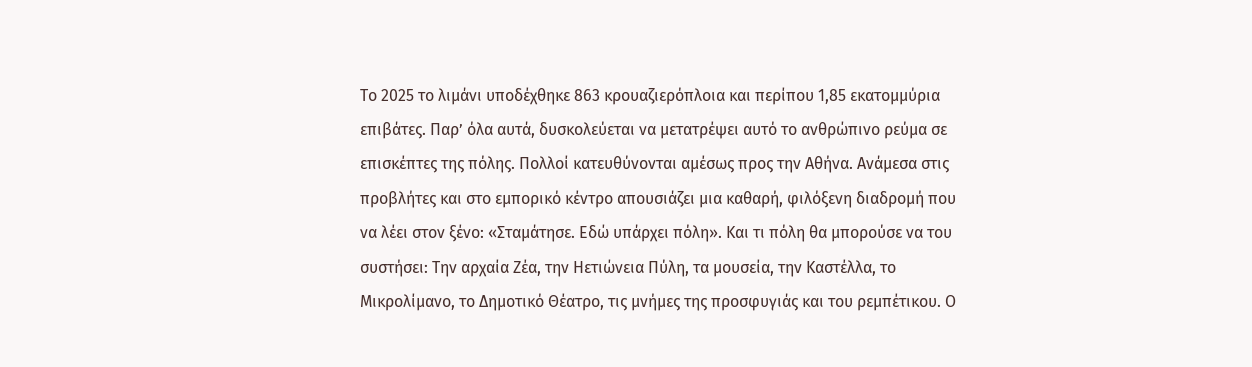Το 2025 το λιμάνι υποδέχθηκε 863 κρουαζιερόπλοια και περίπου 1,85 εκατομμύρια επιβάτες. Παρ’ όλα αυτά, δυσκολεύεται να μετατρέψει αυτό το ανθρώπινο ρεύμα σε επισκέπτες της πόλης. Πολλοί κατευθύνονται αμέσως προς την Αθήνα. Ανάμεσα στις προβλήτες και στο εμπορικό κέντρο απουσιάζει μια καθαρή, φιλόξενη διαδρομή που να λέει στον ξένο: «Σταμάτησε. Εδώ υπάρχει πόλη». Και τι πόλη θα μπορούσε να του συστήσει: Την αρχαία Ζέα, την Ηετιώνεια Πύλη, τα μουσεία, την Καστέλλα, το Μικρολίμανο, το Δημοτικό Θέατρο, τις μνήμες της προσφυγιάς και του ρεμπέτικου. Ο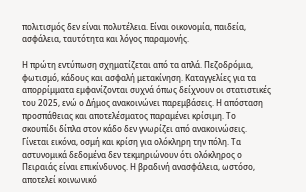πολιτισμός δεν είναι πολυτέλεια. Είναι οικονομία, παιδεία, ασφάλεια, ταυτότητα και λόγος παραμονής.

Η πρώτη εντύπωση σχηματίζεται από τα απλά. Πεζοδρόμια, φωτισμό, κάδους και ασφαλή μετακίνηση. Καταγγελίες για τα απορρίμματα εμφανίζονται συχνά όπως δείχνουν οι στατιστικές του 2025, ενώ ο Δήμος ανακοινώνει παρεμβάσεις. Η απόσταση προσπάθειας και αποτελέσματος παραμένει κρίσιμη. Το σκουπίδι δίπλα στον κάδο δεν γνωρίζει από ανακοινώσεις. Γίνεται εικόνα, οσμή και κρίση για ολόκληρη την πόλη. Τα αστυνομικά δεδομένα δεν τεκμηριώνουν ότι ολόκληρος ο Πειραιάς είναι επικίνδυνος. Η βραδινή ανασφάλεια, ωστόσο, αποτελεί κοινωνικό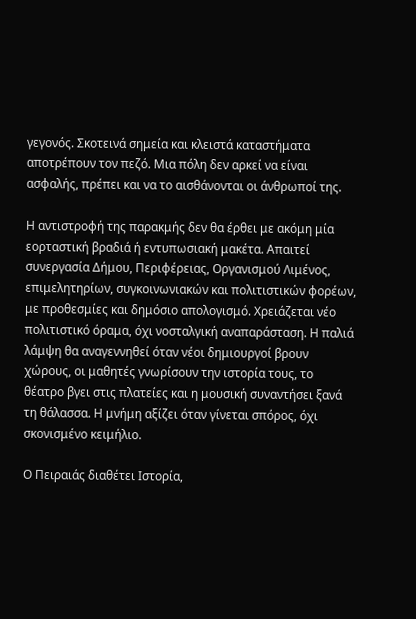γεγονός. Σκοτεινά σημεία και κλειστά καταστήματα αποτρέπουν τον πεζό. Μια πόλη δεν αρκεί να είναι ασφαλής, πρέπει και να το αισθάνονται οι άνθρωποί της.

Η αντιστροφή της παρακμής δεν θα έρθει με ακόμη μία εορταστική βραδιά ή εντυπωσιακή μακέτα. Απαιτεί συνεργασία Δήμου, Περιφέρειας, Οργανισμού Λιμένος, επιμελητηρίων, συγκοινωνιακών και πολιτιστικών φορέων, με προθεσμίες και δημόσιο απολογισμό. Χρειάζεται νέο πολιτιστικό όραμα, όχι νοσταλγική αναπαράσταση. Η παλιά λάμψη θα αναγεννηθεί όταν νέοι δημιουργοί βρουν χώρους, οι μαθητές γνωρίσουν την ιστορία τους, το θέατρο βγει στις πλατείες και η μουσική συναντήσει ξανά τη θάλασσα. Η μνήμη αξίζει όταν γίνεται σπόρος, όχι σκονισμένο κειμήλιο.

Ο Πειραιάς διαθέτει Ιστορία,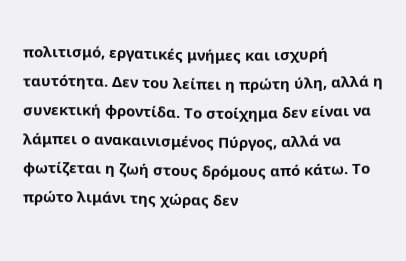πολιτισμό, εργατικές μνήμες και ισχυρή ταυτότητα. Δεν του λείπει η πρώτη ύλη, αλλά η συνεκτική φροντίδα. Το στοίχημα δεν είναι να λάμπει ο ανακαινισμένος Πύργος, αλλά να φωτίζεται η ζωή στους δρόμους από κάτω. Το πρώτο λιμάνι της χώρας δεν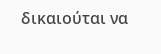δικαιούται να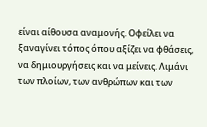είναι αίθουσα αναμονής. Οφείλει να ξαναγίνει τόπος όπου αξίζει να φθάσεις, να δημιουργήσεις και να μείνεις. Λιμάνι των πλοίων, των ανθρώπων και των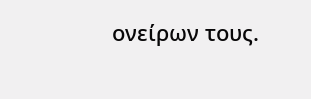ονείρων τους.